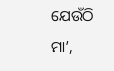ଯେଉଁଠି ମା’,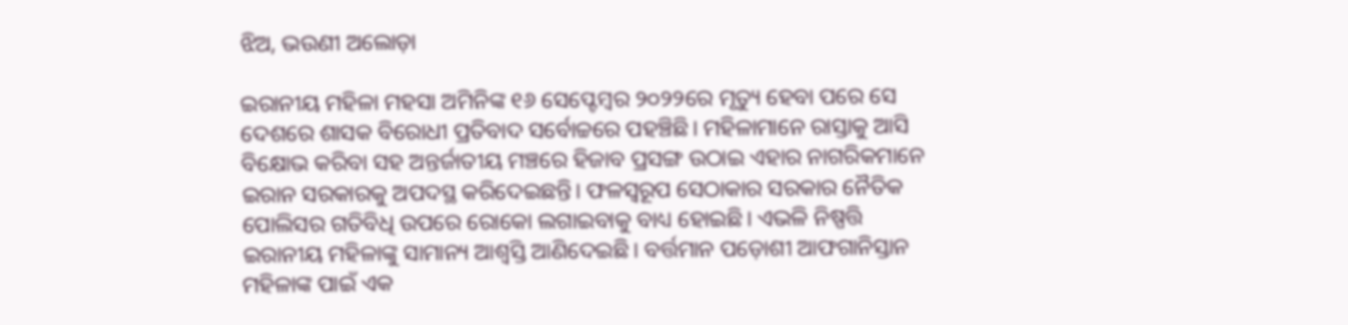ଝିଅ, ଭଉଣୀ ଅଲୋଡ଼ା

ଇରାନୀୟ ମହିଳା ମହସା ଅମିନିଙ୍କ ୧୬ ସେପ୍ଟେମ୍ବର ୨୦୨୨ରେ ମୃତ୍ୟୁ ହେବା ପରେ ସେ ଦେଶରେ ଶାସକ ବିରୋଧୀ ପ୍ରତିବାଦ ସର୍ବୋଚ୍ଚରେ ପହଞ୍ଚିଛି। ମହିଳାମାନେ ରାସ୍ତାକୁ ଆସି ବିକ୍ଷୋଭ କରିବା ସହ ଅନ୍ତର୍ଜାତୀୟ ମଞ୍ଚରେ ହିଜାବ ପ୍ରସଙ୍ଗ ଉଠାଇ ଏହାର ନାଗରିକମାନେ ଇରାନ ସରକାରକୁ ଅପଦସ୍ଥ କରିଦେଇଛନ୍ତି। ଫଳସ୍ଵରୂପ ସେଠାକାର ସରକାର ନୈତିକ ପୋଲିସର ଗତିବିଧି ଉପରେ ରୋକୋ ଲଗାଇବାକୁ ବାଧ୍ୟ ହୋଇଛି। ଏଭଳି ନିଷ୍ପତ୍ତି ଇରାନୀୟ ମହିଳାଙ୍କୁ ସାମାନ୍ୟ ଆଶ୍ୱସ୍ତି ଆଣିଦେଇଛି। ବର୍ତ୍ତମାନ ପଡ଼ୋଶୀ ଆଫଗାନିସ୍ତାନ ମହିଳାଙ୍କ ପାଇଁ ଏକ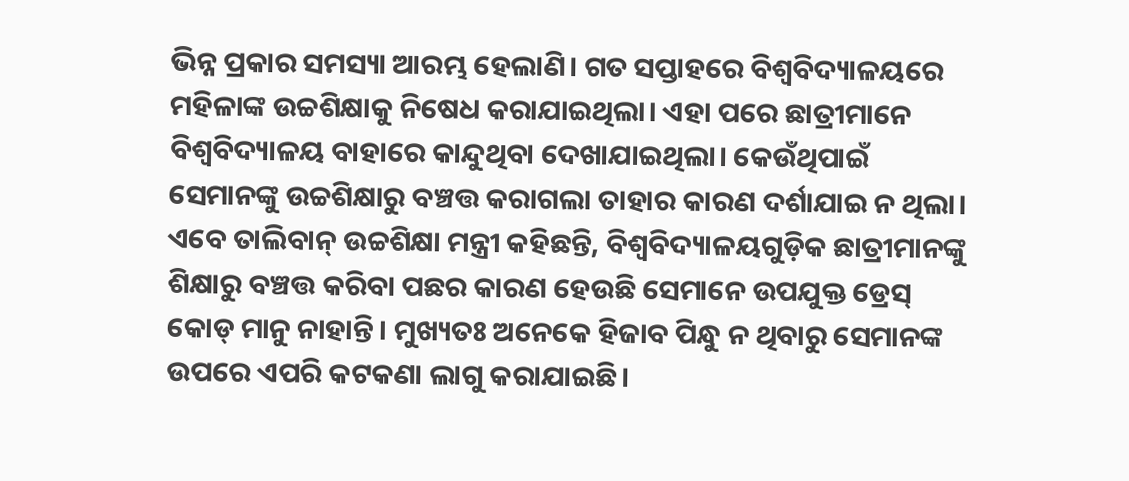ଭିନ୍ନ ପ୍ରକାର ସମସ୍ୟା ଆରମ୍ଭ ହେଲାଣି। ଗତ ସପ୍ତାହରେ ବିଶ୍ୱବିଦ୍ୟାଳୟରେ ମହିଳାଙ୍କ ଉଚ୍ଚଶିକ୍ଷାକୁ ନିଷେଧ କରାଯାଇଥିଲା। ଏହା ପରେ ଛାତ୍ରୀମାନେ ବିଶ୍ୱବିଦ୍ୟାଳୟ ବାହାରେ କାନ୍ଦୁଥିବା ଦେଖାଯାଇଥିଲା। କେଉଁଥିପାଇଁ ସେମାନଙ୍କୁ ଉଚ୍ଚଶିକ୍ଷାରୁ ବଞ୍ଚତ୍ତ କରାଗଲା ତାହାର କାରଣ ଦର୍ଶାଯାଇ ନ ଥିଲା। ଏବେ ତାଲିବାନ୍‌ ଉଚ୍ଚଶିକ୍ଷା ମନ୍ତ୍ରୀ କହିଛନ୍ତି, ବିଶ୍ୱବିଦ୍ୟାଳୟଗୁଡ଼ିକ ଛାତ୍ରୀମାନଙ୍କୁ ଶିକ୍ଷାରୁ ବଞ୍ଚତ୍ତ କରିବା ପଛର କାରଣ ହେଉଛି ସେମାନେ ଉପଯୁକ୍ତ ଡ୍ରେସ୍‌ କୋଡ୍‌ ମାନୁ ନାହାନ୍ତି। ମୁଖ୍ୟତଃ ଅନେକେ ହିଜାବ ପିନ୍ଧୁ ନ ଥିବାରୁ ସେମାନଙ୍କ ଉପରେ ଏପରି କଟକଣା ଲାଗୁ କରାଯାଇଛି।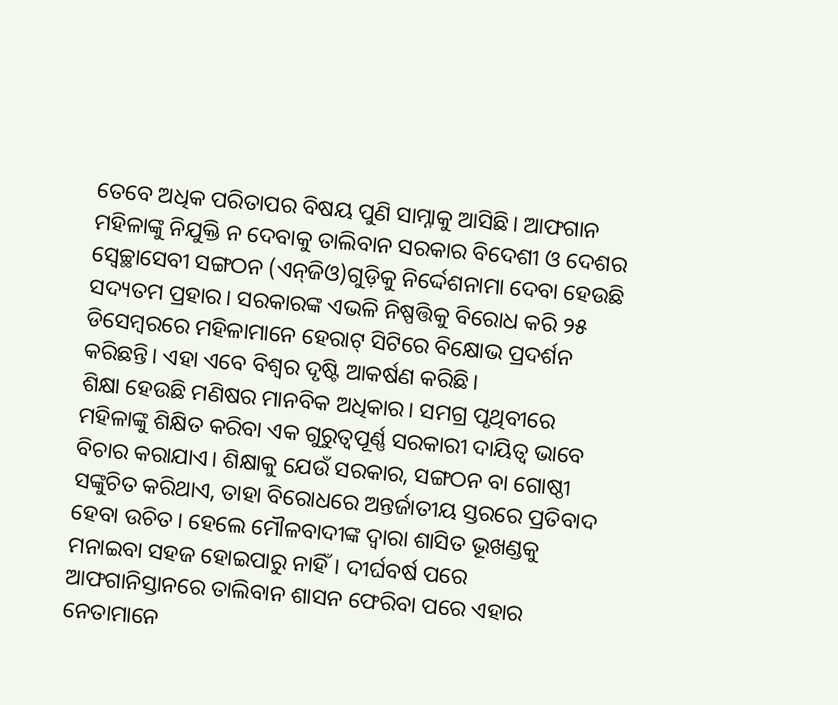ତେବେ ଅଧିକ ପରିତାପର ବିଷୟ ପୁଣି ସାମ୍ନାକୁ ଆସିଛି। ଆଫଗାନ ମହିଳାଙ୍କୁ ନିଯୁକ୍ତି ନ ଦେବାକୁ ତାଲିବାନ ସରକାର ବିଦେଶୀ ଓ ଦେଶର ସ୍ବେଚ୍ଛାସେବୀ ସଙ୍ଗଠନ (ଏନ୍‌ଜିଓ)ଗୁଡ଼ିକୁ ନିର୍ଦ୍ଦେଶନାମା ଦେବା ହେଉଛି ସଦ୍ୟତମ ପ୍ରହାର। ସରକାରଙ୍କ ଏଭଳି ନିଷ୍ପତ୍ତିକୁ ବିରୋଧ କରି ୨୫ ଡିସେମ୍ବରରେ ମହିଳାମାନେ ହେରାଟ୍‌ ସିଟିରେ ବିକ୍ଷୋଭ ପ୍ରଦର୍ଶନ କରିଛନ୍ତି। ଏହା ଏବେ ବିଶ୍ୱର ଦୃଷ୍ଟି ଆକର୍ଷଣ କରିଛି।
ଶିକ୍ଷା ହେଉଛି ମଣିଷର ମାନବିକ ଅଧିକାର। ସମଗ୍ର ପୃଥିବୀରେ ମହିଳାଙ୍କୁ ଶିକ୍ଷିତ କରିବା ଏକ ଗୁରୁତ୍ୱପୂର୍ଣ୍ଣ ସରକାରୀ ଦାୟିତ୍ୱ ଭାବେ ବିଚାର କରାଯାଏ। ଶିକ୍ଷାକୁ ଯେଉଁ ସରକାର, ସଙ୍ଗଠନ ବା ଗୋଷ୍ଠୀ ସଙ୍କୁଚିତ କରିଥାଏ, ତାହା ବିରୋଧରେ ଅନ୍ତର୍ଜାତୀୟ ସ୍ତରରେ ପ୍ରତିବାଦ ହେବା ଉଚିତ। ହେଲେ ମୌଳବାଦୀଙ୍କ ଦ୍ୱାରା ଶାସିତ ଭୂଖଣ୍ଡକୁ ମନାଇବା ସହଜ ହୋଇପାରୁ ନାହିଁ। ଦୀର୍ଘବର୍ଷ ପରେ ଆଫଗାନିସ୍ତାନରେ ତାଲିବାନ ଶାସନ ଫେରିବା ପରେ ଏହାର ନେତାମାନେ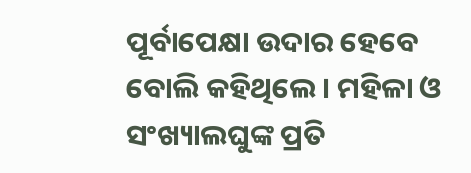ପୂର୍ବାପେକ୍ଷା ଉଦାର ହେବେ ବୋଲି କହିଥିଲେ। ମହିଳା ଓ ସଂଖ୍ୟାଲଘୁଙ୍କ ପ୍ରତି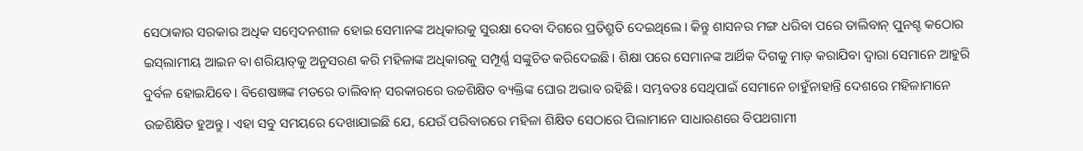ସେଠାକାର ସରକାର ଅଧିକ ସମ୍ବେଦନଶୀଳ ହୋଇ ସେମାନଙ୍କ ଅଧିକାରକୁ ସୁରକ୍ଷା ଦେବା ଦିଗରେ ପ୍ରତିଶ୍ରୁତି ଦେଇଥିଲେ। କିନ୍ତୁ ଶାସନର ମଙ୍ଗ ଧରିବା ପରେ ତାଲିବାନ୍‌ ପୁନଶ୍ଚ କଠୋର ଇସ୍‌ଲାମୀୟ ଆଇନ ବା ଶରିୟାତ୍‌କୁ ଅନୁସରଣ କରି ମହିଳାଙ୍କ ଅଧିକାରକୁ ସମ୍ପୂର୍ଣ୍ଣ ସଙ୍କୁଚିତ କରିଦେଇଛି। ଶିକ୍ଷା ପରେ ସେମାନଙ୍କ ଆର୍ଥିକ ଦିଗକୁ ମାଡ଼ କରାଯିବା ଦ୍ୱାରା ସେମାନେ ଆହୁରି ଦୁର୍ବଳ ହୋଇଯିବେ। ବିଶେଷଜ୍ଞଙ୍କ ମତରେ ତାଲିବାନ୍‌ ସରକାରରେ ଉଚ୍ଚଶିକ୍ଷିତ ବ୍ୟକ୍ତିଙ୍କ ଘୋର ଅଭାବ ରହିଛି। ସମ୍ଭବତଃ ସେଥିପାଇଁ ସେମାନେ ଚାହୁଁନାହାନ୍ତି ଦେଶରେ ମହିଳାମାନେ ଉଚ୍ଚଶିକ୍ଷିତ ହୁଅନ୍ତୁ। ଏହା ସବୁ ସମୟରେ ଦେଖାଯାଇଛି ଯେ, ଯେଉଁ ପରିବାରରେ ମହିଳା ଶିକ୍ଷିତ ସେଠାରେ ପିଲାମାନେ ସାଧାରଣରେ ବିପଥଗାମୀ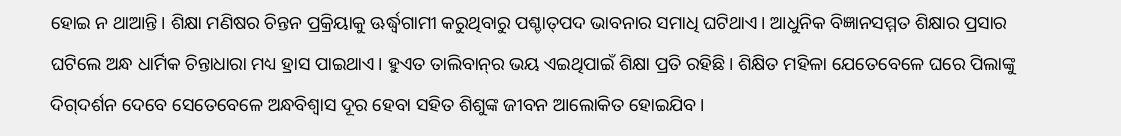ହୋଇ ନ ଥାଆନ୍ତି। ଶିକ୍ଷା ମଣିଷର ଚିନ୍ତନ ପ୍ରକ୍ରିୟାକୁ ଊର୍ଦ୍ଧ୍ୱଗାମୀ କରୁଥିବାରୁ ପଶ୍ଚାତ୍‌ପଦ ଭାବନାର ସମାଧି ଘଟିଥାଏ। ଆଧୁନିକ ବିଜ୍ଞାନସମ୍ମତ ଶିକ୍ଷାର ପ୍ରସାର ଘଟିଲେ ଅନ୍ଧ ଧାର୍ମିକ ଚିନ୍ତାଧାରା ମଧ୍ୟ ହ୍ରାସ ପାଇଥାଏ। ହୁଏତ ତାଲିବାନ୍‌ର ଭୟ ଏଇଥିପାଇଁ ଶିକ୍ଷା ପ୍ରତି ରହିଛି। ଶିକ୍ଷିତ ମହିଳା ଯେତେବେଳେ ଘରେ ପିଲାଙ୍କୁ ଦିଗ୍‌ଦର୍ଶନ ଦେବେ ସେତେବେଳେ ଅନ୍ଧବିଶ୍ୱାସ ଦୂର ହେବା ସହିତ ଶିଶୁଙ୍କ ଜୀବନ ଆଲୋକିତ ହୋଇଯିବ।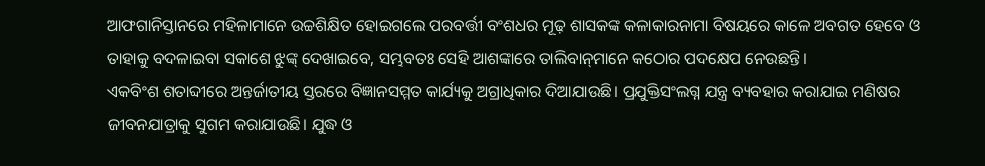ଆଫଗାନିସ୍ତାନରେ ମହିଳାମାନେ ଉଚ୍ଚଶିକ୍ଷିତ ହୋଇଗଲେ ପରବର୍ତ୍ତୀ ବଂଶଧର ମୂଢ଼ ଶାସକଙ୍କ କଳାକାରନାମା ବିଷୟରେ କାଳେ ଅବଗତ ହେବେ ଓ ତାହାକୁ ବଦଳାଇବା ସକାଶେ ଝୁଙ୍କ୍‌ ଦେଖାଇବେ, ସମ୍ଭବତଃ ସେହି ଆଶଙ୍କାରେ ତାଲିବାନ୍‌ମାନେ କଠୋର ପଦକ୍ଷେପ ନେଉଛନ୍ତି।
ଏକବିଂଶ ଶତାବ୍ଦୀରେ ଅନ୍ତର୍ଜାତୀୟ ସ୍ତରରେ ବିଜ୍ଞାନସମ୍ମତ କାର୍ଯ୍ୟକୁ ଅଗ୍ରାଧିକାର ଦିଆଯାଉଛି। ପ୍ରଯୁକ୍ତିସଂଲଗ୍ନ ଯନ୍ତ୍ର ବ୍ୟବହାର କରାଯାଇ ମଣିଷର ଜୀବନଯାତ୍ରାକୁ ସୁଗମ କରାଯାଉଛି। ଯୁଦ୍ଧ ଓ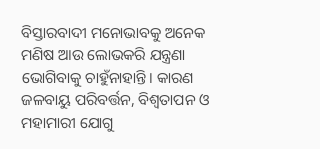ବିସ୍ତାରବାଦୀ ମନୋଭାବକୁ ଅନେକ ମଣିଷ ଆଉ ଲୋଭକରି ଯନ୍ତ୍ରଣା ଭୋଗିବାକୁ ଚାହୁଁନାହାନ୍ତି। କାରଣ ଜଳବାୟୁ ପରିବର୍ତ୍ତନ, ବିଶ୍ୱତାପନ ଓ ମହାମାରୀ ଯୋଗୁ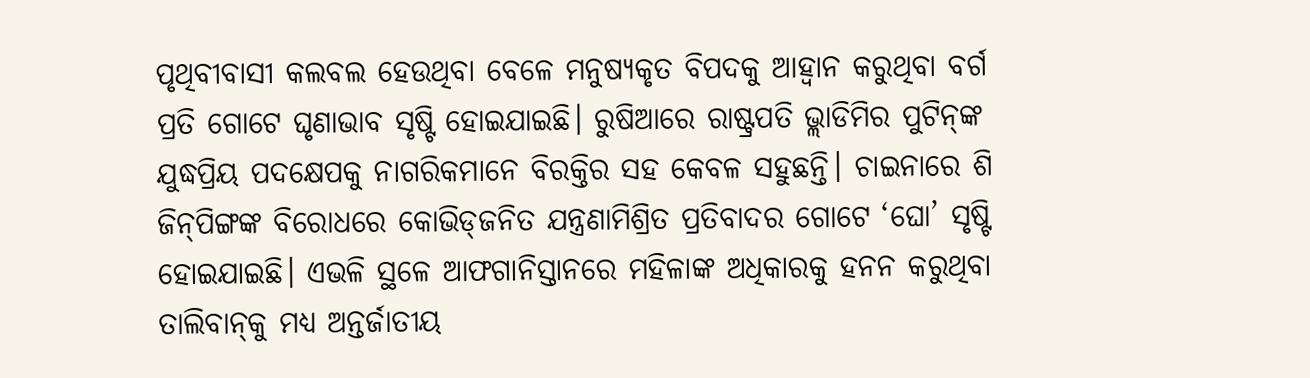ପୃଥିବୀବାସୀ କଲବଲ ହେଉଥିବା ବେଳେ ମନୁଷ୍ୟକୃତ ବିପଦକୁ ଆହ୍ବାନ କରୁଥିବା ବର୍ଗ ପ୍ରତି ଗୋଟେ ଘୃଣାଭାବ ସୃଷ୍ଟି ହୋଇଯାଇଛି। ରୁଷିଆରେ ରାଷ୍ଟ୍ରପତି ଭ୍ଲାଡିମିର ପୁଟିନ୍‌ଙ୍କ ଯୁଦ୍ଧପ୍ରିୟ ପଦକ୍ଷେପକୁ ନାଗରିକମାନେ ବିରକ୍ତିର ସହ କେବଳ ସହୁଛନ୍ତି। ଚାଇନାରେ ଶି ଜିନ୍‌ପିଙ୍ଗଙ୍କ ବିରୋଧରେ କୋଭିଡ୍‌ଜନିତ ଯନ୍ତ୍ରଣାମିଶ୍ରିତ ପ୍ରତିବାଦର ଗୋଟେ ‘ଘୋ’ ସୃଷ୍ଟି ହୋଇଯାଇଛି। ଏଭଳି ସ୍ଥଳେ ଆଫଗାନିସ୍ତାନରେ ମହିଳାଙ୍କ ଅଧିକାରକୁ ହନନ କରୁଥିବା ତାଲିବାନ୍‌କୁ ମଧ୍ୟ ଅନ୍ତର୍ଜାତୀୟ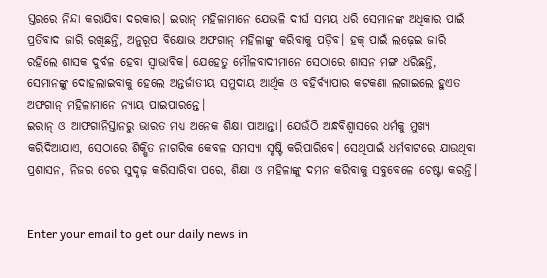ସ୍ତରରେ ନିନ୍ଦା କରାଯିବା ଦରକାର। ଇରାନ୍‌ ମହିଳାମାନେ ଯେଭଳି ଦୀର୍ଘ ସମୟ ଧରି ସେମାନଙ୍କ ଅଧିକାର ପାଇଁ ପ୍ରତିବାଦ ଜାରି ରଖିଛନ୍ତି, ଅନୁରୂପ ବିକ୍ଷୋଭ ଅଫଗାନ୍‌ ମହିଳାଙ୍କୁ କରିବାକୁ ପଡ଼ିବ। ହକ୍‌ ପାଇଁ ଲଢ଼େଇ ଜାରି ରହିଲେ ଶାସକ ଦୁର୍ବଳ ହେବା ସ୍ବାଭାବିକ। ଯେହେତୁ ମୌଳବାଦୀମାନେ ସେଠାରେ ଶାସନ ମଙ୍ଗ ଧରିଛନ୍ତି, ସେମାନଙ୍କୁ ଦୋହଲାଇବାକୁ ହେଲେ ଅନ୍ତର୍ଜାତୀୟ ସମୁଦାୟ ଆର୍ଥିକ ଓ ବହିର୍ବ୍ୟାପାର କଟକଣା ଲଗାଇଲେ ହୁଏତ ଅଫଗାନ୍‌ ମହିଳାମାନେ ନ୍ୟାୟ ପାଇପାରନ୍ତେ।
ଇରାନ୍‌ ଓ ଆଫଗାନିସ୍ତାନରୁ ଭାରତ ମଧ୍ୟ ଅନେକ ଶିକ୍ଷା ପାଆନ୍ତା। ଯେଉଁଠି ଅନ୍ଧବିଶ୍ୱାସରେ ଧର୍ମକୁ ମୁଖ୍ୟ କରିଦିଆଯାଏ, ସେଠାରେ ଶିକ୍ଷିତ ନାଗରିକ କେବଳ ସମସ୍ୟା ସୃଷ୍ଟି କରିପାରିବେ। ସେଥିପାଇଁ ଧର୍ମବାଟରେ ଯାଉଥିବା ପ୍ରଶାସନ, ନିଜର ଚେର ସୁଦୃଢ଼ କରିସାରିବା ପରେ, ଶିକ୍ଷା ଓ ମହିଳାଙ୍କୁ ଦମନ କରିବାକୁ ସବୁବେଳେ ଚେଷ୍ଟା କରନ୍ତି।


Enter your email to get our daily news in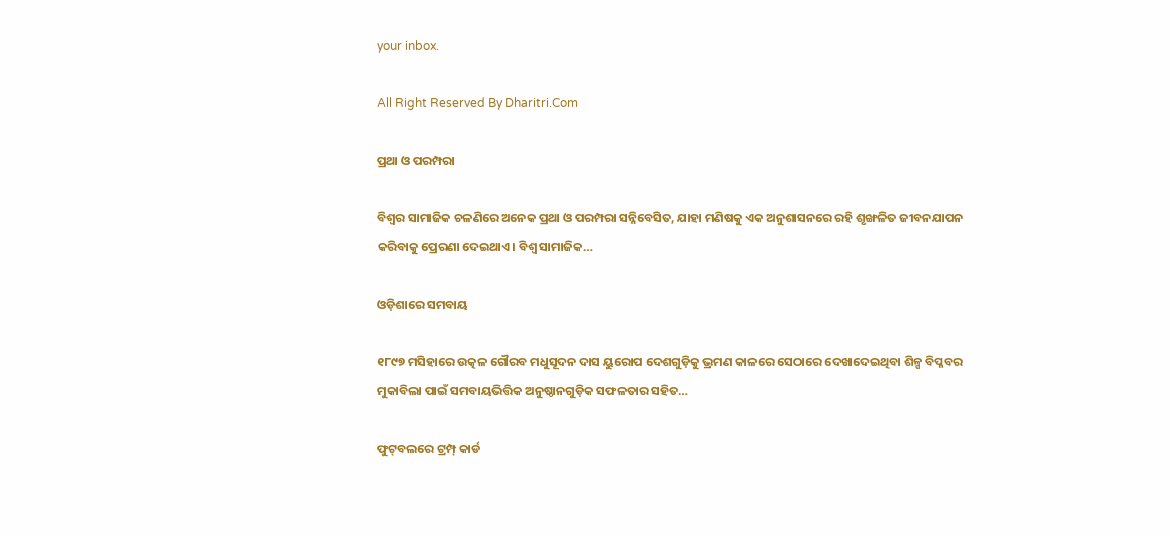your inbox.

All Right Reserved By Dharitri.Com

ପ୍ରଥା ଓ ପରମ୍ପରା

ବିଶ୍ୱର ସାମାଜିକ ଚଳଣିରେ ଅନେକ ପ୍ରଥା ଓ ପରମ୍ପରା ସନ୍ନିବେସିତ, ଯାହା ମଣିଷକୁ ଏକ ଅନୁଶାସନରେ ରହି ଶୃଙ୍ଖଳିତ ଜୀବନଯାପନ କରିବାକୁ ପ୍ରେରଣା ଦେଇଥାଏ। ବିଶ୍ୱ ସାମାଜିକ…

ଓଡ଼ିଶାରେ ସମବାୟ

୧୮୯୭ ମସିହାରେ ଉତ୍କଳ ଗୌରବ ମଧୁସୂଦନ ଦାସ ୟୁରୋପ ଦେଶଗୁଡ଼ିକୁ ଭ୍ରମଣ କାଳରେ ସେଠାରେ ଦେଖାଦେଇଥିବା ଶିଳ୍ପ ବିପ୍ଳବର ମୁକାବିଲା ପାଇଁ ସମବାୟଭିତ୍ତିକ ଅନୁଷ୍ଠାନଗୁଡ଼ିକ ସଫଳତାର ସହିତ…

ଫୁଟ୍‌ବଲରେ ଟ୍ରମ୍ପ୍‌ କାର୍ଡ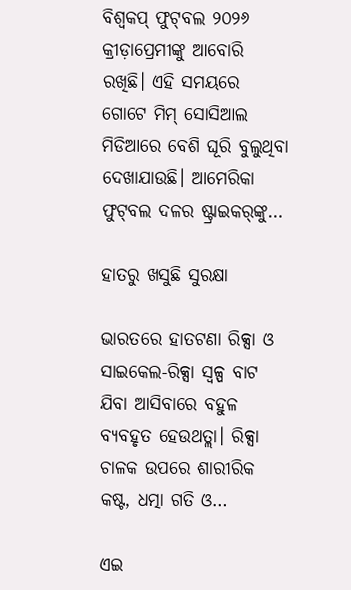ବିଶ୍ୱକପ୍‌ ଫୁଟ୍‌ବଲ ୨୦୨୬ କ୍ରୀଡ଼ାପ୍ରେମୀଙ୍କୁ ଆବୋରି ରଖିଛି। ଏହି ସମୟରେ ଗୋଟେ ମିମ୍‌ ସୋସିଆଲ ମିଡିଆରେ ବେଶି ଘୂରି ବୁଲୁଥିବା ଦେଖାଯାଉଛି। ଆମେରିକା ଫୁଟ୍‌ବଲ ଦଳର ଷ୍ଟ୍ରାଇକର୍‌ଙ୍କୁ…

ହାତରୁ ଖସୁଛି ସୁରକ୍ଷା

ଭାରତରେ ହାତଟଣା ରିକ୍ସା ଓ ସାଇକେଲ-ରିକ୍ସା ସ୍ବଳ୍ପ ବାଟ ଯିବା ଆସିବାରେ ବହୁଳ ବ୍ୟବହୃତ ହେଉଥତ୍ଲା। ରିକ୍ସା ଚାଳକ ଉପରେ ଶାରୀରିକ କଷ୍ଟ, ଧତ୍ମା ଗତି ଓ…

ଏଇ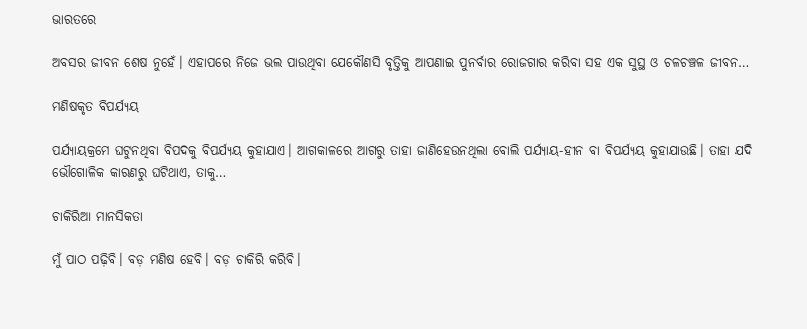ଭାରତରେ

ଅବସର ଜୀବନ ଶେଷ ନୁହେଁ। ଏହାପରେ ନିଜେ ଭଲ ପାଉଥିବା ଯେକୌଣସି ବୃତ୍ତିକୁ ଆପଣାଇ ପୁନର୍ବାର ରୋଜଗାର କରିବା ସହ ଏକ ସୁସ୍ଥ ଓ ଚଳଚଞ୍ଚଳ ଜୀବନ…

ମଣିଷକୃତ ବିପର୍ଯ୍ୟୟ

ପର୍ଯ୍ୟାୟକ୍ରମେ ଘଟୁନଥିବା ବିପଦକୁ ବିପର୍ଯ୍ୟୟ କୁହାଯାଏ। ଆଗକାଳରେ ଆଗରୁ ତାହା ଜାଣିହେଉନଥିଲା ବୋଲି ପର୍ଯ୍ୟାୟ-ହୀନ ବା ବିପର୍ଯ୍ୟୟ କୁହାଯାଉଛି। ତାହା ଯଦି ଭୌଗୋଳିକ କାରଣରୁ ଘଟିଥାଏ, ତାକୁ…

ଚାକିରିଆ ମାନସିକତା

ମୁଁ ପାଠ ପଢ଼ିବି। ବଡ଼ ମଣିଷ ହେବି। ବଡ଼ ଚାକିରି କରିବି।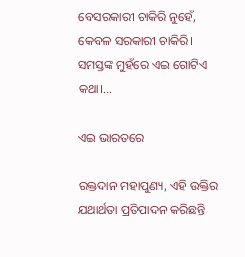ବେସରକାରୀ ଚାକିରି ନୁହେଁ, କେବଳ ସରକାରୀ ଚାକିରି। ସମସ୍ତଙ୍କ ମୁହଁରେ ଏଇ ଗୋଟିଏ କଥା।…

ଏଇ ଭାରତରେ

ରକ୍ତଦାନ ମହାପୁଣ୍ୟ, ଏହି ଉକ୍ତିର ଯଥାର୍ଥତା ପ୍ରତିପାଦନ କରିଛନ୍ତି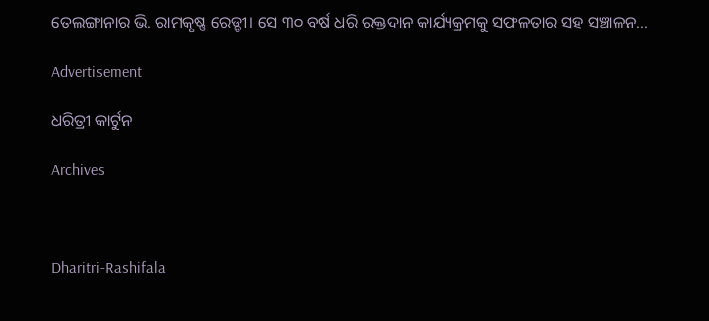ତେଲଙ୍ଗାନାର ଭି. ରାମକୃଷ୍ଣ ରେଡ୍ଡୀ। ସେ ୩୦ ବର୍ଷ ଧରି ରକ୍ତଦାନ କାର୍ଯ୍ୟକ୍ରମକୁ ସଫଳତାର ସହ ସଞ୍ଚାଳନ…

Advertisement

ଧରିତ୍ରୀ କାର୍ଟୁନ

Archives



Dharitri-Rashifala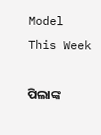Model This Week

ପିଲାଙ୍କ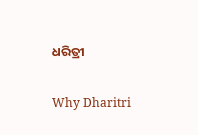ଧରିତ୍ରୀ

Why Dharitri